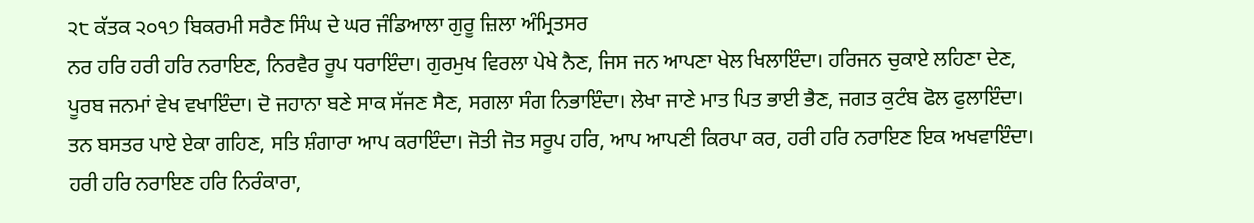੨੮ ਕੱਤਕ ੨੦੧੭ ਬਿਕਰਮੀ ਸਰੈਣ ਸਿੰਘ ਦੇ ਘਰ ਜੰਡਿਆਲਾ ਗੁਰੂ ਜ਼ਿਲਾ ਅੰਮ੍ਰਿਤਸਰ
ਨਰ ਹਰਿ ਹਰੀ ਹਰਿ ਨਰਾਇਣ, ਨਿਰਵੈਰ ਰੂਪ ਧਰਾਇੰਦਾ। ਗੁਰਮੁਖ ਵਿਰਲਾ ਪੇਖੇ ਨੈਣ, ਜਿਸ ਜਨ ਆਪਣਾ ਖੇਲ ਖਿਲਾਇੰਦਾ। ਹਰਿਜਨ ਚੁਕਾਏ ਲਹਿਣਾ ਦੇਣ, ਪੂਰਬ ਜਨਮਾਂ ਵੇਖ ਵਖਾਇੰਦਾ। ਦੋ ਜਹਾਨਾ ਬਣੇ ਸਾਕ ਸੱਜਣ ਸੈਣ, ਸਗਲਾ ਸੰਗ ਨਿਭਾਇੰਦਾ। ਲੇਖਾ ਜਾਣੇ ਮਾਤ ਪਿਤ ਭਾਈ ਭੈਣ, ਜਗਤ ਕੁਟੰਬ ਫੋਲ ਫੁਲਾਇੰਦਾ। ਤਨ ਬਸਤਰ ਪਾਏ ਏਕਾ ਗਹਿਣ, ਸਤਿ ਸ਼ੰਗਾਰਾ ਆਪ ਕਰਾਇੰਦਾ। ਜੋਤੀ ਜੋਤ ਸਰੂਪ ਹਰਿ, ਆਪ ਆਪਣੀ ਕਿਰਪਾ ਕਰ, ਹਰੀ ਹਰਿ ਨਰਾਇਣ ਇਕ ਅਖਵਾਇੰਦਾ। ਹਰੀ ਹਰਿ ਨਰਾਇਣ ਹਰਿ ਨਿਰੰਕਾਰਾ,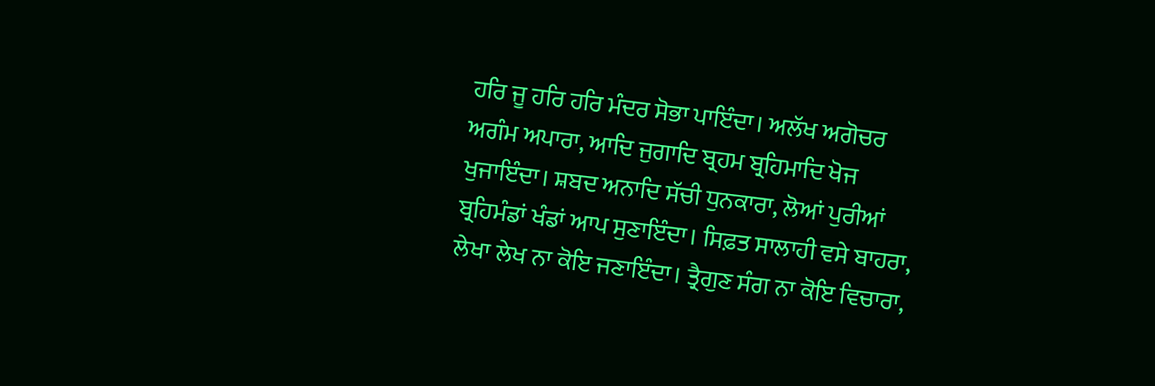ਹਰਿ ਜੂ ਹਰਿ ਹਰਿ ਮੰਦਰ ਸੋਭਾ ਪਾਇੰਦਾ। ਅਲੱਖ ਅਗੋਚਰ ਅਗੰਮ ਅਪਾਰਾ, ਆਦਿ ਜੁਗਾਦਿ ਬ੍ਰਹਮ ਬ੍ਰਹਿਮਾਦਿ ਖੋਜ ਖੁਜਾਇੰਦਾ। ਸ਼ਬਦ ਅਨਾਦਿ ਸੱਚੀ ਧੁਨਕਾਰਾ, ਲੋਆਂ ਪੁਰੀਆਂ ਬ੍ਰਹਿਮੰਡਾਂ ਖੰਡਾਂ ਆਪ ਸੁਣਾਇੰਦਾ। ਸਿਫ਼ਤ ਸਾਲਾਹੀ ਵਸੇ ਬਾਹਰਾ, ਲੇਖਾ ਲੇਖ ਨਾ ਕੋਇ ਜਣਾਇੰਦਾ। ਤ੍ਰੈਗੁਣ ਸੰਗ ਨਾ ਕੋਇ ਵਿਚਾਰਾ,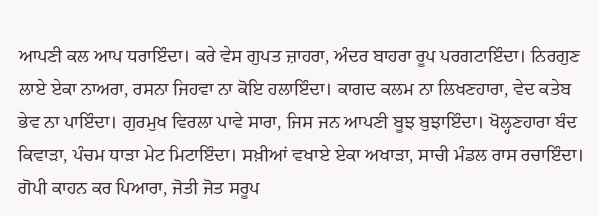ਆਪਣੀ ਕਲ ਆਪ ਧਰਾਇੰਦਾ। ਕਰੇ ਵੇਸ ਗੁਪਤ ਜ਼ਾਹਰਾ, ਅੰਦਰ ਬਾਹਰਾ ਰੂਪ ਪਰਗਟਾਇੰਦਾ। ਨਿਰਗੁਣ ਲਾਏ ਏਕਾ ਨਾਅਰਾ, ਰਸਨਾ ਜਿਹਵਾ ਨਾ ਕੋਇ ਹਲਾਇੰਦਾ। ਕਾਗਦ ਕਲਮ ਨਾ ਲਿਖਣਹਾਰਾ, ਵੇਦ ਕਤੇਬ ਭੇਵ ਨਾ ਪਾਇੰਦਾ। ਗੁਰਮੁਖ ਵਿਰਲਾ ਪਾਵੇ ਸਾਰਾ, ਜਿਸ ਜਨ ਆਪਣੀ ਬੂਝ ਬੁਝਾਇੰਦਾ। ਖੋਲ੍ਹਣਹਾਰਾ ਬੰਦ ਕਿਵਾੜਾ, ਪੰਚਮ ਧਾੜਾ ਮੇਟ ਮਿਟਾਇੰਦਾ। ਸਖ਼ੀਆਂ ਵਖਾਏ ਏਕਾ ਅਖਾੜਾ, ਸਾਚੀ ਮੰਡਲ ਰਾਸ ਰਚਾਇੰਦਾ। ਗੋਪੀ ਕਾਹਨ ਕਰ ਪਿਆਰਾ, ਜੋਤੀ ਜੋਤ ਸਰੂਪ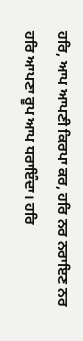ਹਰਿ, ਆਪ ਆਪਣੀ ਕਿਰਪਾ ਕਰ, ਹਰਿ ਨਰ ਨਰਾਇਣ ਨਰ ਹਰਿ ਆਪਣਾ ਰੂਪ ਆਪ ਧਰਾਇੰਦਾ। ਹਰਿ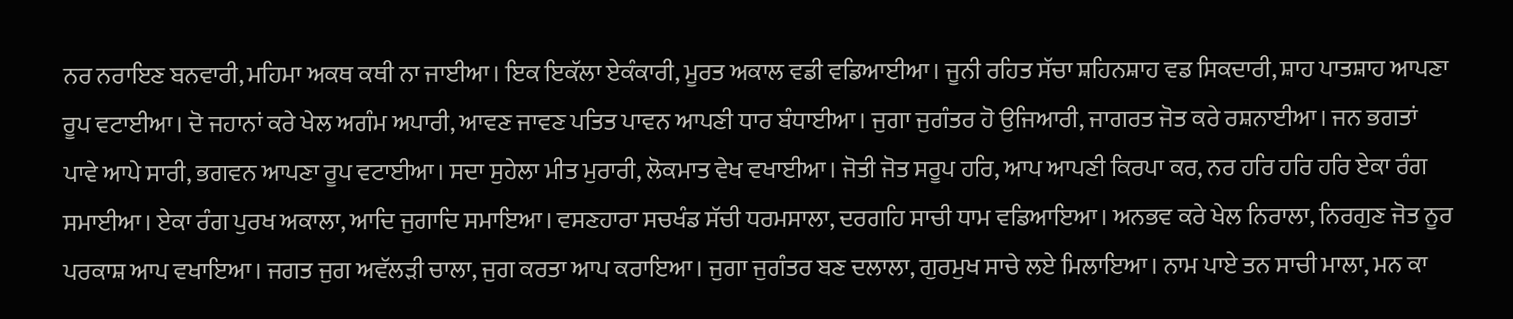ਨਰ ਨਰਾਇਣ ਬਨਵਾਰੀ, ਮਹਿਮਾ ਅਕਥ ਕਥੀ ਨਾ ਜਾਈਆ। ਇਕ ਇਕੱਲਾ ਏਕੰਕਾਰੀ, ਮੂਰਤ ਅਕਾਲ ਵਡੀ ਵਡਿਆਈਆ। ਜੂਨੀ ਰਹਿਤ ਸੱਚਾ ਸ਼ਹਿਨਸ਼ਾਹ ਵਡ ਸਿਕਦਾਰੀ, ਸ਼ਾਹ ਪਾਤਸ਼ਾਹ ਆਪਣਾ ਰੂਪ ਵਟਾਈਆ। ਦੋ ਜਹਾਨਾਂ ਕਰੇ ਖੇਲ ਅਗੰਮ ਅਪਾਰੀ, ਆਵਣ ਜਾਵਣ ਪਤਿਤ ਪਾਵਨ ਆਪਣੀ ਧਾਰ ਬੰਧਾਈਆ। ਜੁਗਾ ਜੁਗੰਤਰ ਹੋ ਉਜਿਆਰੀ, ਜਾਗਰਤ ਜੋਤ ਕਰੇ ਰਸ਼ਨਾਈਆ। ਜਨ ਭਗਤਾਂ ਪਾਵੇ ਆਪੇ ਸਾਰੀ, ਭਗਵਨ ਆਪਣਾ ਰੂਪ ਵਟਾਈਆ। ਸਦਾ ਸੁਹੇਲਾ ਮੀਤ ਮੁਰਾਰੀ, ਲੋਕਮਾਤ ਵੇਖ ਵਖਾਈਆ। ਜੋਤੀ ਜੋਤ ਸਰੂਪ ਹਰਿ, ਆਪ ਆਪਣੀ ਕਿਰਪਾ ਕਰ, ਨਰ ਹਰਿ ਹਰਿ ਹਰਿ ਏਕਾ ਰੰਗ ਸਮਾਈਆ। ਏਕਾ ਰੰਗ ਪੁਰਖ ਅਕਾਲਾ, ਆਦਿ ਜੁਗਾਦਿ ਸਮਾਇਆ। ਵਸਣਹਾਰਾ ਸਚਖੰਡ ਸੱਚੀ ਧਰਮਸਾਲਾ, ਦਰਗਹਿ ਸਾਚੀ ਧਾਮ ਵਡਿਆਇਆ। ਅਨਭਵ ਕਰੇ ਖੇਲ ਨਿਰਾਲਾ, ਨਿਰਗੁਣ ਜੋਤ ਨੂਰ ਪਰਕਾਸ਼ ਆਪ ਵਖਾਇਆ। ਜਗਤ ਜੁਗ ਅਵੱਲੜੀ ਚਾਲਾ, ਜੁਗ ਕਰਤਾ ਆਪ ਕਰਾਇਆ। ਜੁਗਾ ਜੁਗੰਤਰ ਬਣ ਦਲਾਲਾ, ਗੁਰਮੁਖ ਸਾਚੇ ਲਏ ਮਿਲਾਇਆ। ਨਾਮ ਪਾਏ ਤਨ ਸਾਚੀ ਮਾਲਾ, ਮਨ ਕਾ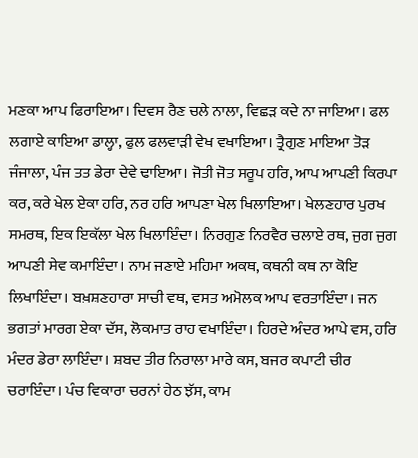ਮਣਕਾ ਆਪ ਫਿਰਾਇਆ। ਦਿਵਸ ਰੈਣ ਚਲੇ ਨਾਲਾ, ਵਿਛੜ ਕਦੇ ਨਾ ਜਾਇਆ। ਫਲ ਲਗਾਏ ਕਾਇਆ ਡਾਲ੍ਹਾ, ਫੁਲ ਫਲਵਾੜੀ ਵੇਖ ਵਖਾਇਆ। ਤ੍ਰੈਗੁਣ ਮਾਇਆ ਤੋੜ ਜੰਜਾਲਾ, ਪੰਜ ਤਤ ਡੇਰਾ ਦੇਵੇ ਢਾਇਆ। ਜੋਤੀ ਜੋਤ ਸਰੂਪ ਹਰਿ, ਆਪ ਆਪਣੀ ਕਿਰਪਾ ਕਰ, ਕਰੇ ਖੇਲ ਏਕਾ ਹਰਿ, ਨਰ ਹਰਿ ਆਪਣਾ ਖੇਲ ਖਿਲਾਇਆ। ਖੇਲਣਹਾਰ ਪੁਰਖ ਸਮਰਥ, ਇਕ ਇਕੱਲਾ ਖੇਲ ਖਿਲਾਇੰਦਾ। ਨਿਰਗੁਣ ਨਿਰਵੈਰ ਚਲਾਏ ਰਥ, ਜੁਗ ਜੁਗ ਆਪਣੀ ਸੇਵ ਕਮਾਇੰਦਾ। ਨਾਮ ਜਣਾਏ ਮਹਿਮਾ ਅਕਥ, ਕਥਨੀ ਕਥ ਨਾ ਕੋਇ ਲਿਖਾਇੰਦਾ। ਬਖ਼ਸ਼ਣਹਾਰਾ ਸਾਚੀ ਵਥ, ਵਸਤ ਅਮੋਲਕ ਆਪ ਵਰਤਾਇੰਦਾ। ਜਨ ਭਗਤਾਂ ਮਾਰਗ ਏਕਾ ਦੱਸ, ਲੋਕਮਾਤ ਰਾਹ ਵਖਾਇੰਦਾ। ਹਿਰਦੇ ਅੰਦਰ ਆਪੇ ਵਸ, ਹਰਿ ਮੰਦਰ ਡੇਰਾ ਲਾਇੰਦਾ। ਸ਼ਬਦ ਤੀਰ ਨਿਰਾਲਾ ਮਾਰੇ ਕਸ, ਬਜਰ ਕਪਾਟੀ ਚੀਰ ਚਰਾਇੰਦਾ। ਪੰਚ ਵਿਕਾਰਾ ਚਰਨਾਂ ਹੇਠ ਝੱਸ, ਕਾਮ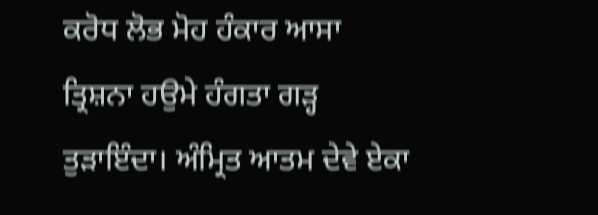ਕਰੋਧ ਲੋਭ ਮੋਹ ਹੰਕਾਰ ਆਸਾ ਤ੍ਰਿਸ਼ਨਾ ਹਉਮੇ ਹੰਗਤਾ ਗੜ੍ਹ ਤੁੜਾਇੰਦਾ। ਅੰਮ੍ਰਿਤ ਆਤਮ ਦੇਵੇ ਏਕਾ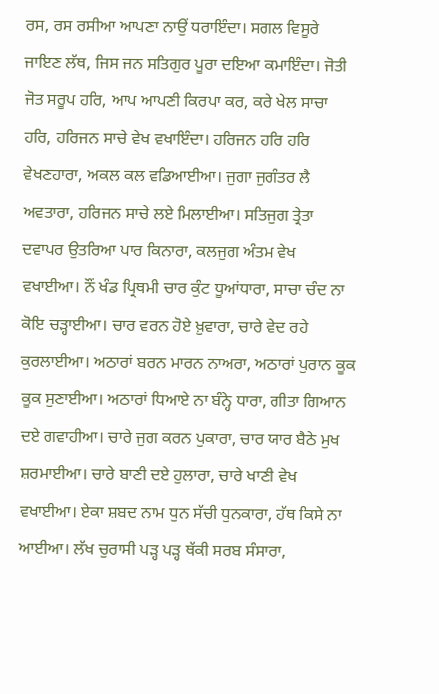ਰਸ, ਰਸ ਰਸੀਆ ਆਪਣਾ ਨਾਉਂ ਧਰਾਇੰਦਾ। ਸਗਲ ਵਿਸੂਰੇ ਜਾਇਣ ਲੱਥ, ਜਿਸ ਜਨ ਸਤਿਗੁਰ ਪੂਰਾ ਦਇਆ ਕਮਾਇੰਦਾ। ਜੋਤੀ ਜੋਤ ਸਰੂਪ ਹਰਿ, ਆਪ ਆਪਣੀ ਕਿਰਪਾ ਕਰ, ਕਰੇ ਖੇਲ ਸਾਚਾ ਹਰਿ, ਹਰਿਜਨ ਸਾਚੇ ਵੇਖ ਵਖਾਇੰਦਾ। ਹਰਿਜਨ ਹਰਿ ਹਰਿ ਵੇਖਣਹਾਰਾ, ਅਕਲ ਕਲ ਵਡਿਆਈਆ। ਜੁਗਾ ਜੁਗੰਤਰ ਲੈ ਅਵਤਾਰਾ, ਹਰਿਜਨ ਸਾਚੇ ਲਏ ਮਿਲਾਈਆ। ਸਤਿਜੁਗ ਤ੍ਰੇਤਾ ਦਵਾਪਰ ਉਤਰਿਆ ਪਾਰ ਕਿਨਾਰਾ, ਕਲਜੁਗ ਅੰਤਮ ਵੇਖ ਵਖਾਈਆ। ਨੌਂ ਖੰਡ ਪ੍ਰਿਥਮੀ ਚਾਰ ਕੁੰਟ ਧੂਆਂਧਾਰਾ, ਸਾਚਾ ਚੰਦ ਨਾ ਕੋਇ ਚੜ੍ਹਾਈਆ। ਚਾਰ ਵਰਨ ਹੋਏ ਖ਼ੁਵਾਰਾ, ਚਾਰੇ ਵੇਦ ਰਹੇ ਕੁਰਲਾਈਆ। ਅਠਾਰਾਂ ਬਰਨ ਮਾਰਨ ਨਾਅਰਾ, ਅਠਾਰਾਂ ਪੁਰਾਨ ਕੂਕ ਕੂਕ ਸੁਣਾਈਆ। ਅਠਾਰਾਂ ਧਿਆਏ ਨਾ ਬੰਨ੍ਹੇ ਧਾਰਾ, ਗੀਤਾ ਗਿਆਨ ਦਏ ਗਵਾਹੀਆ। ਚਾਰੇ ਜੁਗ ਕਰਨ ਪੁਕਾਰਾ, ਚਾਰ ਯਾਰ ਬੈਠੇ ਮੁਖ ਸ਼ਰਮਾਈਆ। ਚਾਰੇ ਬਾਣੀ ਦਏ ਹੁਲਾਰਾ, ਚਾਰੇ ਖਾਣੀ ਵੇਖ ਵਖਾਈਆ। ਏਕਾ ਸ਼ਬਦ ਨਾਮ ਧੁਨ ਸੱਚੀ ਧੁਨਕਾਰਾ, ਹੱਥ ਕਿਸੇ ਨਾ ਆਈਆ। ਲੱਖ ਚੁਰਾਸੀ ਪੜ੍ਹ ਪੜ੍ਹ ਥੱਕੀ ਸਰਬ ਸੰਸਾਰਾ,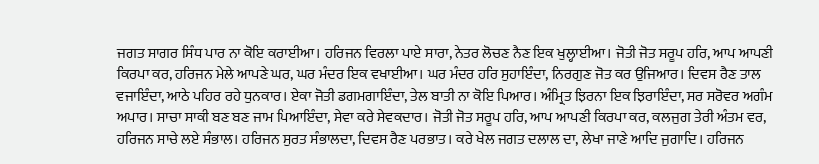ਜਗਤ ਸਾਗਰ ਸਿੰਧ ਪਾਰ ਨਾ ਕੋਇ ਕਰਾਈਆ। ਹਰਿਜਨ ਵਿਰਲਾ ਪਾਏ ਸਾਰਾ, ਨੇਤਰ ਲੋਚਣ ਨੈਣ ਇਕ ਖੁਲ੍ਹਾਈਆ। ਜੋਤੀ ਜੋਤ ਸਰੂਪ ਹਰਿ, ਆਪ ਆਪਣੀ ਕਿਰਪਾ ਕਰ, ਹਰਿਜਨ ਮੇਲੇ ਆਪਣੇ ਘਰ, ਘਰ ਮੰਦਰ ਇਕ ਵਖਾਈਆ। ਘਰ ਮੰਦਰ ਹਰਿ ਸੁਹਾਇੰਦਾ, ਨਿਰਗੁਣ ਜੋਤ ਕਰ ਉਜਿਆਰ। ਦਿਵਸ ਰੈਣ ਤਾਲ ਵਜਾਇੰਦਾ, ਆਠੇ ਪਹਿਰ ਰਹੇ ਧੁਨਕਾਰ। ਏਕਾ ਜੋਤੀ ਡਗਮਗਾਇੰਦਾ, ਤੇਲ ਬਾਤੀ ਨਾ ਕੋਇ ਪਿਆਰ। ਅੰਮ੍ਰਿਤ ਝਿਰਨਾ ਇਕ ਝਿਰਾਇੰਦਾ, ਸਰ ਸਰੋਵਰ ਅਗੰਮ ਅਪਾਰ। ਸਾਚਾ ਸਾਕੀ ਬਣ ਬਣ ਜਾਮ ਪਿਆਇੰਦਾ, ਸੇਵਾ ਕਰੇ ਸੇਵਕਦਾਰ। ਜੋਤੀ ਜੋਤ ਸਰੂਪ ਹਰਿ, ਆਪ ਆਪਣੀ ਕਿਰਪਾ ਕਰ, ਕਲਜੁਗ ਤੇਰੀ ਅੰਤਮ ਵਰ, ਹਰਿਜਨ ਸਾਚੇ ਲਏ ਸੰਭਾਲ। ਹਰਿਜਨ ਸੁਰਤ ਸੰਭਾਲਦਾ, ਦਿਵਸ ਰੈਣ ਪਰਭਾਤ। ਕਰੇ ਖੇਲ ਜਗਤ ਦਲਾਲ ਦਾ, ਲੇਖਾ ਜਾਣੇ ਆਦਿ ਜੁਗਾਦਿ। ਹਰਿਜਨ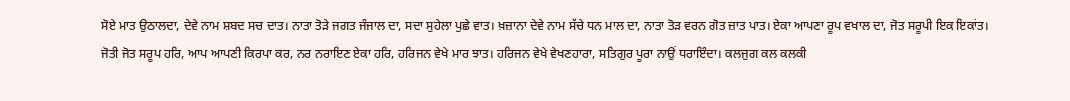ਸੋਏ ਮਾਤ ਉਠਾਲਦਾ, ਦੇਵੇ ਨਾਮ ਸ਼ਬਦ ਸਚ ਦਾਤ। ਨਾਤਾ ਤੋੜੇ ਜਗਤ ਜੰਜਾਲ ਦਾ, ਸਦਾ ਸੁਹੇਲਾ ਪੁਛੇ ਵਾਤ। ਖ਼ਜ਼ਾਨਾ ਦੇਵੇ ਨਾਮ ਸੱਚੇ ਧਨ ਮਾਲ ਦਾ, ਨਾਤਾ ਤੋੜ ਵਰਨ ਗੋਤ ਜ਼ਾਤ ਪਾਤ। ਏਕਾ ਆਪਣਾ ਰੂਪ ਵਖਾਲ ਦਾ, ਜੋਤ ਸਰੂਪੀ ਇਕ ਇਕਾਂਤ। ਜੋਤੀ ਜੋਤ ਸਰੂਪ ਹਰਿ, ਆਪ ਆਪਣੀ ਕਿਰਪਾ ਕਰ, ਨਰ ਨਰਾਇਣ ਏਕਾ ਹਰਿ, ਹਰਿਜਨ ਵੇਖੇ ਮਾਰ ਝਾਤ। ਹਰਿਜਨ ਵੇਖੇ ਵੇਖਣਹਾਰਾ, ਸਤਿਗੁਰ ਪੂਰਾ ਨਾਉਂ ਧਰਾਇੰਦਾ। ਕਲਜੁਗ ਕਲ ਕਲਕੀ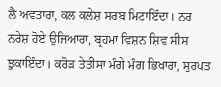ਲੈ ਅਵਤਾਰਾ, ਕਲ ਕਲੇਸ਼ ਸਰਬ ਮਿਟਾਇੰਦਾ। ਨਰ ਨਰੇਸ਼ ਹੋਏ ਉਜਿਆਰਾ, ਬ੍ਰਹਮਾ ਵਿਸ਼ਨ ਸ਼ਿਵ ਸੀਸ ਝੁਕਾਇੰਦਾ। ਕਰੋੜ ਤੇਤੀਸਾ ਮੰਗੇ ਮੰਗ ਭਿਖਾਰਾ, ਸੁਰਪਤ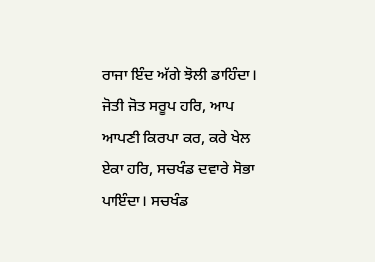ਰਾਜਾ ਇੰਦ ਅੱਗੇ ਝੋਲੀ ਡਾਹਿੰਦਾ। ਜੋਤੀ ਜੋਤ ਸਰੂਪ ਹਰਿ, ਆਪ ਆਪਣੀ ਕਿਰਪਾ ਕਰ, ਕਰੇ ਖੇਲ ਏਕਾ ਹਰਿ, ਸਚਖੰਡ ਦਵਾਰੇ ਸੋਭਾ ਪਾਇੰਦਾ। ਸਚਖੰਡ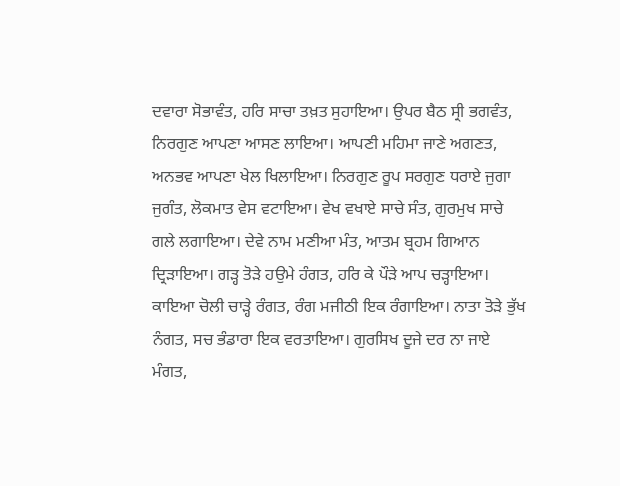ਦਵਾਰਾ ਸੋਭਾਵੰਤ, ਹਰਿ ਸਾਚਾ ਤਖ਼ਤ ਸੁਹਾਇਆ। ਉਪਰ ਬੈਠ ਸ੍ਰੀ ਭਗਵੰਤ, ਨਿਰਗੁਣ ਆਪਣਾ ਆਸਣ ਲਾਇਆ। ਆਪਣੀ ਮਹਿਮਾ ਜਾਣੇ ਅਗਣਤ, ਅਨਭਵ ਆਪਣਾ ਖੇਲ ਖਿਲਾਇਆ। ਨਿਰਗੁਣ ਰੂਪ ਸਰਗੁਣ ਧਰਾਏ ਜੁਗਾ ਜੁਗੰਤ, ਲੋਕਮਾਤ ਵੇਸ ਵਟਾਇਆ। ਵੇਖ ਵਖਾਏ ਸਾਚੇ ਸੰਤ, ਗੁਰਮੁਖ ਸਾਚੇ ਗਲੇ ਲਗਾਇਆ। ਦੇਵੇ ਨਾਮ ਮਣੀਆ ਮੰਤ, ਆਤਮ ਬ੍ਰਹਮ ਗਿਆਨ ਦ੍ਰਿੜਾਇਆ। ਗੜ੍ਹ ਤੋੜੇ ਹਉਮੇ ਹੰਗਤ, ਹਰਿ ਕੇ ਪੌੜੇ ਆਪ ਚੜ੍ਹਾਇਆ। ਕਾਇਆ ਚੋਲੀ ਚਾੜ੍ਹੇ ਰੰਗਤ, ਰੰਗ ਮਜੀਠੀ ਇਕ ਰੰਗਾਇਆ। ਨਾਤਾ ਤੋੜੇ ਭੁੱਖ ਨੰਗਤ, ਸਚ ਭੰਡਾਰਾ ਇਕ ਵਰਤਾਇਆ। ਗੁਰਸਿਖ ਦੂਜੇ ਦਰ ਨਾ ਜਾਏ ਮੰਗਤ,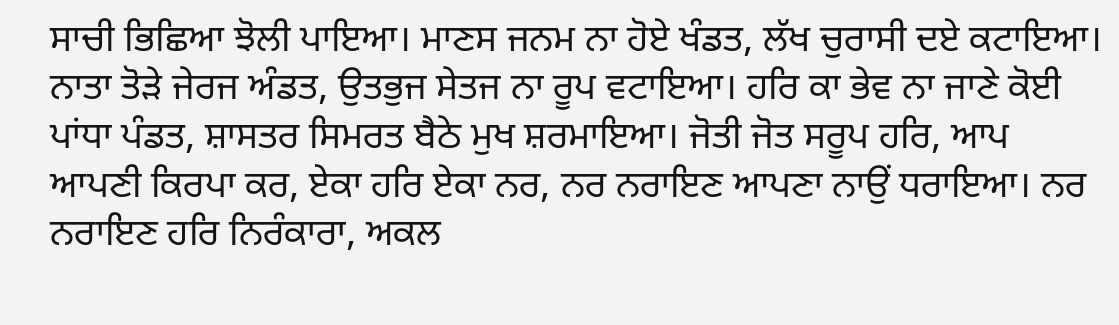ਸਾਚੀ ਭਿਛਿਆ ਝੋਲੀ ਪਾਇਆ। ਮਾਣਸ ਜਨਮ ਨਾ ਹੋਏ ਖੰਡਤ, ਲੱਖ ਚੁਰਾਸੀ ਦਏ ਕਟਾਇਆ। ਨਾਤਾ ਤੋੜੇ ਜੇਰਜ ਅੰਡਤ, ਉਤਭੁਜ ਸੇਤਜ ਨਾ ਰੂਪ ਵਟਾਇਆ। ਹਰਿ ਕਾ ਭੇਵ ਨਾ ਜਾਣੇ ਕੋਈ ਪਾਂਧਾ ਪੰਡਤ, ਸ਼ਾਸਤਰ ਸਿਮਰਤ ਬੈਠੇ ਮੁਖ ਸ਼ਰਮਾਇਆ। ਜੋਤੀ ਜੋਤ ਸਰੂਪ ਹਰਿ, ਆਪ ਆਪਣੀ ਕਿਰਪਾ ਕਰ, ਏਕਾ ਹਰਿ ਏਕਾ ਨਰ, ਨਰ ਨਰਾਇਣ ਆਪਣਾ ਨਾਉਂ ਧਰਾਇਆ। ਨਰ ਨਰਾਇਣ ਹਰਿ ਨਿਰੰਕਾਰਾ, ਅਕਲ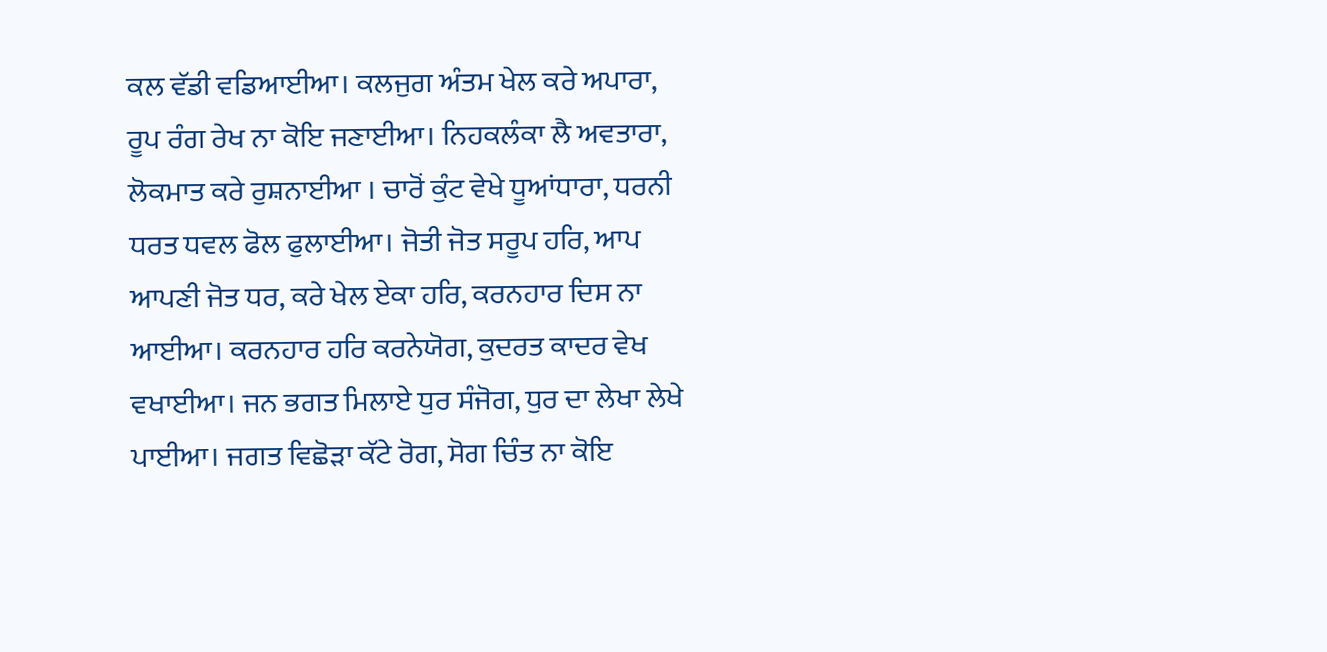ਕਲ ਵੱਡੀ ਵਡਿਆਈਆ। ਕਲਜੁਗ ਅੰਤਮ ਖੇਲ ਕਰੇ ਅਪਾਰਾ, ਰੂਪ ਰੰਗ ਰੇਖ ਨਾ ਕੋਇ ਜਣਾਈਆ। ਨਿਹਕਲੰਕਾ ਲੈ ਅਵਤਾਰਾ, ਲੋਕਮਾਤ ਕਰੇ ਰੁਸ਼ਨਾਈਆ । ਚਾਰੋਂ ਕੁੰਟ ਵੇਖੇ ਧੂਆਂਧਾਰਾ, ਧਰਨੀ ਧਰਤ ਧਵਲ ਫੋਲ ਫੁਲਾਈਆ। ਜੋਤੀ ਜੋਤ ਸਰੂਪ ਹਰਿ, ਆਪ ਆਪਣੀ ਜੋਤ ਧਰ, ਕਰੇ ਖੇਲ ਏਕਾ ਹਰਿ, ਕਰਨਹਾਰ ਦਿਸ ਨਾ ਆਈਆ। ਕਰਨਹਾਰ ਹਰਿ ਕਰਨੇਯੋਗ, ਕੁਦਰਤ ਕਾਦਰ ਵੇਖ ਵਖਾਈਆ। ਜਨ ਭਗਤ ਮਿਲਾਏ ਧੁਰ ਸੰਜੋਗ, ਧੁਰ ਦਾ ਲੇਖਾ ਲੇਖੇ ਪਾਈਆ। ਜਗਤ ਵਿਛੋੜਾ ਕੱਟੇ ਰੋਗ, ਸੋਗ ਚਿੰਤ ਨਾ ਕੋਇ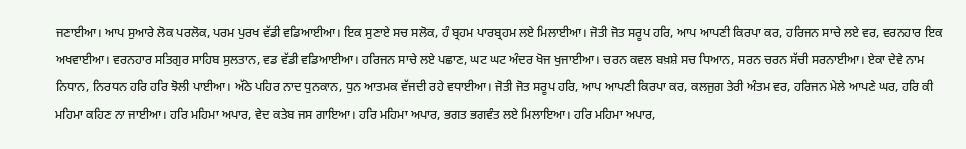ਜਣਾਈਆ। ਆਪ ਸੁਆਰੇ ਲੋਕ ਪਰਲੋਕ, ਪਰਮ ਪੁਰਖ ਵੱਡੀ ਵਡਿਆਈਆ। ਇਕ ਸੁਣਾਏ ਸਚ ਸਲੋਕ, ਹੰ ਬ੍ਰਹਮ ਪਾਰਬ੍ਰਹਮ ਲਏ ਮਿਲਾਈਆ। ਜੋਤੀ ਜੋਤ ਸਰੂਪ ਹਰਿ, ਆਪ ਆਪਣੀ ਕਿਰਪਾ ਕਰ, ਹਰਿਜਨ ਸਾਚੇ ਲਏ ਵਰ, ਵਰਨਹਾਰ ਇਕ ਅਖਵਾਈਆ। ਵਰਨਹਾਰ ਸਤਿਗੁਰ ਸਾਹਿਬ ਸੁਲਤਾਨ, ਵਡ ਵੱਡੀ ਵਡਿਆਈਆ। ਹਰਿਜਨ ਸਾਚੇ ਲਏ ਪਛਾਣ, ਘਟ ਘਟ ਅੰਦਰ ਖੋਜ ਖੁਜਾਈਆ। ਚਰਨ ਕਵਲ ਬਖ਼ਸ਼ੇ ਸਚ ਧਿਆਨ, ਸਰਨ ਚਰਨ ਸੱਚੀ ਸਰਨਾਈਆ। ਏਕਾ ਦੇਵੇ ਨਾਮ ਨਿਧਾਨ, ਨਿਰਧਨ ਹਰਿ ਹਰਿ ਝੋਲੀ ਪਾਈਆ। ਅੱਠੇ ਪਹਿਰ ਨਾਦ ਧੁਨਕਾਨ, ਧੁਨ ਆਤਮਕ ਵੱਜਦੀ ਰਹੇ ਵਧਾਈਆ। ਜੋਤੀ ਜੋਤ ਸਰੂਪ ਹਰਿ, ਆਪ ਆਪਣੀ ਕਿਰਪਾ ਕਰ, ਕਲਜੁਗ ਤੇਰੀ ਅੰਤਮ ਵਰ, ਹਰਿਜਨ ਮੇਲੇ ਆਪਣੇ ਘਰ, ਹਰਿ ਕੀ ਮਹਿਮਾ ਕਹਿਣ ਨਾ ਜਾਈਆ। ਹਰਿ ਮਹਿਮਾ ਅਪਾਰ, ਵੇਦ ਕਤੇਬ ਜਸ ਗਾਇਆ। ਹਰਿ ਮਹਿਮਾ ਅਪਾਰ, ਭਗਤ ਭਗਵੰਤ ਲਏ ਮਿਲਾਇਆ। ਹਰਿ ਮਹਿਮਾ ਅਪਾਰ,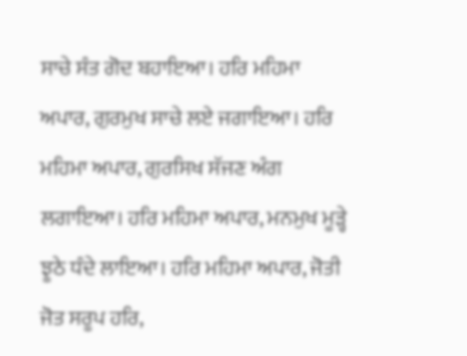ਸਾਚੇ ਸੰਤ ਗੋਦ ਬਹਾਇਆ। ਹਰਿ ਮਹਿਮਾ ਅਪਾਰ, ਗੁਰਮੁਖ ਸਾਚੇ ਲਏ ਜਗਾਇਆ। ਹਰਿ ਮਹਿਮਾ ਅਪਾਰ, ਗੁਰਸਿਖ ਸੱਜਣ ਅੰਗ ਲਗਾਇਆ। ਹਰਿ ਮਹਿਮਾ ਅਪਾਰ, ਮਨਮੁਖ ਮੂੜ੍ਹੇ ਝੂਠੇ ਧੰਦੇ ਲਾਇਆ। ਹਰਿ ਮਹਿਮਾ ਅਪਾਰ, ਜੋਤੀ ਜੋਤ ਸਰੂਪ ਹਰਿ,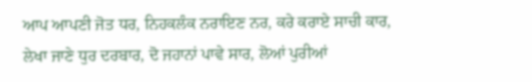ਆਪ ਆਪਣੀ ਜੋਤ ਧਰ, ਨਿਹਕਲੰਕ ਨਰਾਇਣ ਨਰ, ਕਰੇ ਕਰਾਏ ਸਾਚੀ ਕਾਰ, ਲੇਖਾ ਜਾਣੇ ਧੁਰ ਦਰਬਾਰ, ਦੋ ਜਹਾਨਾਂ ਪਾਵੇ ਸਾਰ, ਲੋਆਂ ਪੁਰੀਆਂ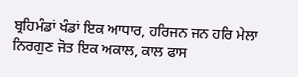ਬ੍ਰਹਿਮੰਡਾਂ ਖੰਡਾਂ ਇਕ ਆਧਾਰ, ਹਰਿਜਨ ਜਨ ਹਰਿ ਮੇਲਾ ਨਿਰਗੁਣ ਜੋਤ ਇਕ ਅਕਾਲ, ਕਾਲ ਫਾਸ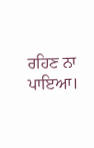ਰਹਿਣ ਨਾ ਪਾਇਆ।